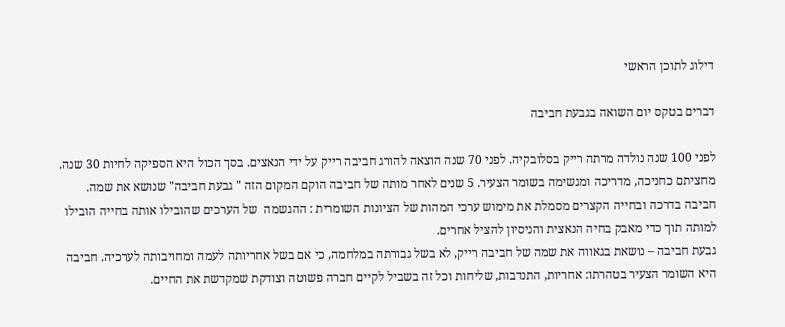דילוג לתוכן הראשי

דברים בטקס יום השואה בגבעת חביבה

לפני 100 שנה נולדה מרתה רייק בסלובקיה. לפני 70 שנה הוצאה להורג חביבה רייק על ידי הנאצים. בסך הכול היא הספיקה לחיות 30 שנה. מחציתם כחניכה, מדריכה ומגשימה בשומר הצעיר. 5 שנים לאחר מותה של חביבה הוקם המקום הזה " גבעת חביבה" שנושא את שמה.
חביבה בדרכה ובחייה הקצרים מסמלת את מימוש ערכי המהות של הציונות השומרית : ההגשמה  של הערכים שהובילו אותה בחייה הובילו למותה תוך כדי מאבק בחיה הנאצית והניסיון להציל אחרים.
גבעת חביבה – נושאת בגאווה את שמה של חביבה רייק, לא בשל גבורתה במלחמה, כי אם בשל אחריותה לעמה ומחויבותה לערכיה. חביבה היא השומר הצעיר בטהרתו: אחריות, התנדבות, שליחות וכל זה בשביל לקיים חברה פשוטה וצודקת שמקדשת את החיים.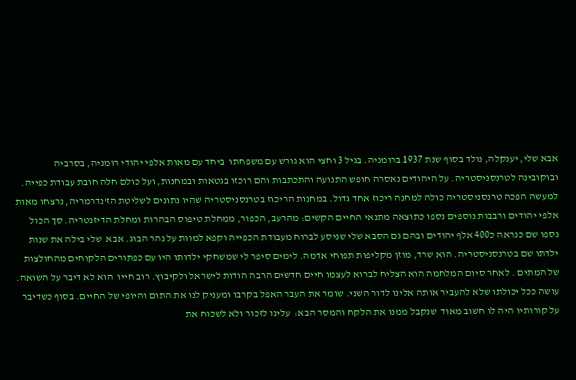אבא שלי, יענקלה, נולד בסוף שנת 1937 ברומניה. בגיל 3 וחצי הוא גורש עם משפחתו  ביחד עם מאות אלפי יהודי רומניה, בסרביה ובוקובינה לטרנסניסטריה. על היהודים נאסרה חופש התנועה והתכתבות והם רוכזו בגטאות ובמחנות, ועל כולם חלה חובת עבודת כפייה. למעשה הפכה טרנסניסטריה כולה למחנה ריכוז אחד גדול. במחנות הריכוז בטרנסניסטריה שהיו נתונים לשליטת הז'נדרמריה, נרצחו מאות אלפי יהודים ורבבות נוספים נספו כתוצאה מתנאי החיים הקשים: מהרעב, הכפור, ממחלת טיפוס הבהרות ומחלת הדיזנטריה. סך הכול נספו שם כנראה כ400 אלף יהודים ובהם גם הסבא שלי שניסע לברוח מעבודת הכפייה וקפא למוות על נהר הבוג. אבא  שלי בילה את שנות ילדתו שם בטרנסניסטריה. הוא שרד, מוזן מקליפות תפוחי אדמה. לימים סיפר לי שמשחקי ילדותו היו עם כפתורים הלקוחים מהחולצות של המתים . לאחר סיום המלחמה הוא הצליח לברוא לעצמו חיים חדשים הרבה הודות לישראל ולקיבוץ. רוב חייו  הוא לא דיבר על השואה. עושה ככל יכולתו שלא להעביר אותה אלינו לדור השני. שומר את העבר האפל בקרבו ומעניק לנו את התום והיופי של החיים. בסוף כשדיבר על קורותיו היה לו חשוב מאוד  שנקבל ממנו את הלקח והמסר הבא:  עלינו לזכור ולא לשכוח את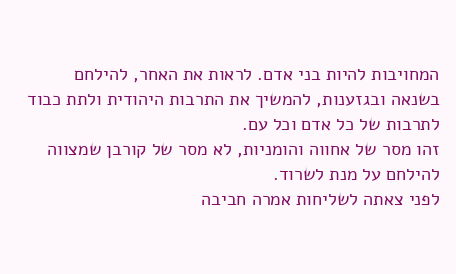המחויבות להיות בני אדם. לראות את האחר, להילחם בשנאה ובגזענות, להמשיך את התרבות היהודית ולתת כבוד לתרבות של כל אדם וכל עם.
זהו מסר של אחווה והומניות, לא מסר של קורבן שמצווה להילחם על מנת לשרוד.
לפני צאתה לשליחות אמרה חביבה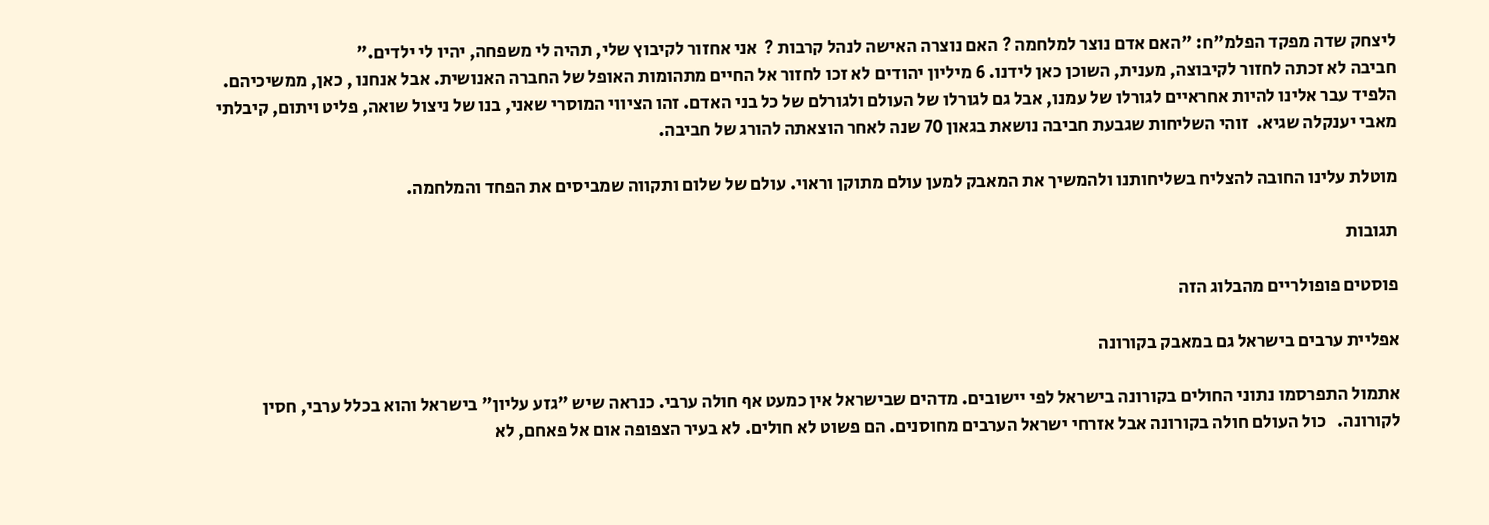ליצחק שדה מפקד הפלמ"ח: "האם אדם נוצר למלחמה ? האם נוצרה האישה לנהל קרבות ?  אני אחזור לקיבוץ שלי, תהיה לי משפחה, יהיו לי ילדים."
חביבה לא זכתה לחזור לקיבוצה, מענית, השוכן כאן לידנו. 6 מיליון יהודים לא זכו לחזור אל החיים מתהומות האופל של החברה האנושית. אבל אנחנו , כאן, ממשיכיהם. הלפיד עבר אלינו להיות אחראיים לגורלו של עמנו, אבל גם לגורלו של העולם ולגורלם של כל בני האדם. זהו הציווי המוסרי שאני, בנו של ניצול שואה, פליט ויתום, קיבלתי מאבי יענקלה שגיא.  זוהי השליחות שגבעת חביבה נושאת בגאון 70 שנה לאחר הוצאתה להורג של חביבה.

מוטלת עלינו החובה להצליח בשליחותנו ולהמשיך את המאבק למען עולם מתוקן וראוי. עולם של שלום ותקווה שמביסים את הפחד והמלחמה.

תגובות

פוסטים פופולריים מהבלוג הזה

אפליית ערבים בישראל גם במאבק בקורונה

אתמול התפרסמו נתוני החולים בקורונה בישראל לפי יישובים. מדהים שבישראל אין כמעט אף חולה ערבי. כנראה שיש "גזע עליון" בישראל והוא בכלל ערבי, חסין לקורונה.   כול העולם חולה בקורונה אבל אזרחי ישראל הערבים מחוסנים. הם פשוט לא חולים. לא בעיר הצפופה אום אל פאחם, לא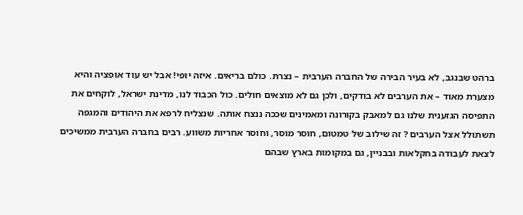ברהט שבנגב, לא בעיר הבירה של החברה הערבית – נצרת. כולם בריאים. איזה יופי! אבל יש עוד אופציה והיא מצערת מאוד – את הערבים לא בודקים, ולכן גם לא מוצאים חולים. כול הכבוד לנו, מדינת ישראל, לוקחים את התפיסה הגזענית שלנו גם למאבק בקורונה ומאמינים שככה ננצח אותה. שנצליח לרפא את היהודים והמגפה תשתולל אצל הערבים ? זה שילוב של טמטום, חוסר מוסר, וחוסר אחריות משווע. רבים בחברה הערבית ממשיכים לצאת לעבודה בחקלאות ובבניין, גם במקומות בארץ שבהם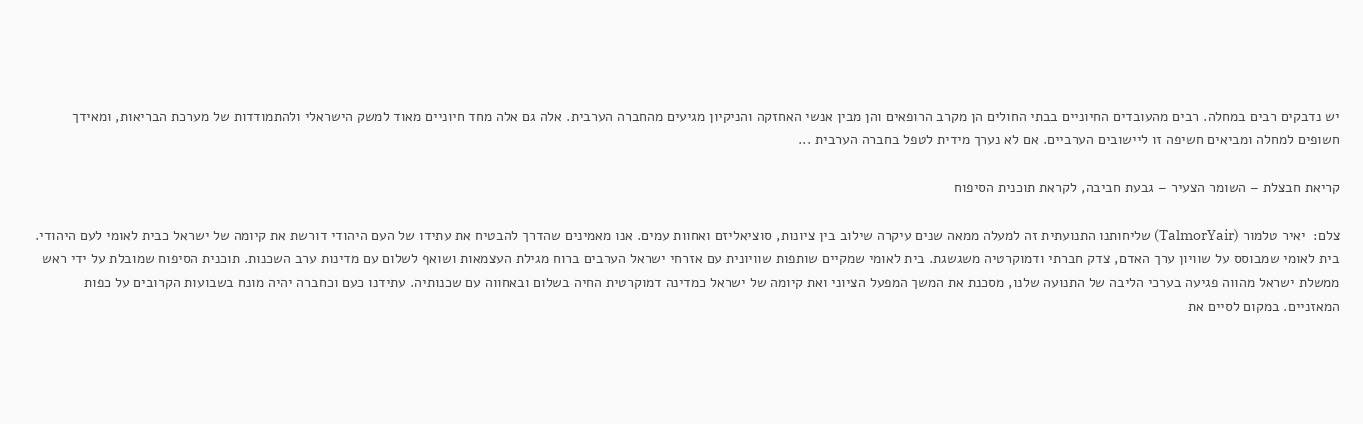יש נדבקים רבים במחלה. רבים מהעובדים החיוניים בבתי החולים הן מקרב הרופאים והן מבין אנשי האחזקה והניקיון מגיעים מהחברה הערבית. אלה גם אלה מחד חיוניים מאוד למשק הישראלי ולהתמודדות של מערכת הבריאות, ומאידך חשופים למחלה ומביאים חשיפה זו ליישובים הערביים. אם לא נערך מידית לטפל בחברה הערבית ...

קריאת חבצלת – השומר הצעיר – גבעת חביבה, לקראת תוכנית הסיפוח

צלם:  יאיר טלמור (TalmorYair) שליחותנו התנועתית זה למעלה ממאה שנים עיקרה שילוב בין ציונות, סוציאליזם ואחוות עמים. אנו מאמינים שהדרך להבטיח את עתידו של העם היהודי דורשת את קיומה של ישראל כבית לאומי לעם היהודי. בית לאומי שמבוסס על שוויון ערך האדם, צדק חברתי ודמוקרטיה משגשגת. בית לאומי שמקיים שותפות שוויונית עם אזרחי ישראל הערבים ברוח מגילת העצמאות ושואף לשלום עם מדינות ערב השכנות. תוכנית הסיפוח שמובלת על ידי ראש ממשלת ישראל מהווה פגיעה בערכי הליבה של התנועה שלנו, מסכנת את המשך המפעל הציוני ואת קיומה של ישראל כמדינה דמוקרטית החיה בשלום ובאחווה עם שכנותיה. עתידנו כעם וכחברה יהיה מונח בשבועות הקרובים על כפות המאזניים. במקום לסיים את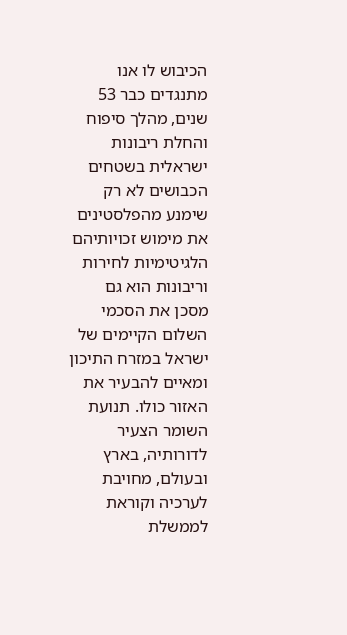הכיבוש לו אנו מתנגדים כבר 53 שנים, מהלך סיפוח והחלת ריבונות ישראלית בשטחים הכבושים לא רק שימנע מהפלסטינים את מימוש זכויותיהם הלגיטימיות לחירות וריבונות הוא גם מסכן את הסכמי השלום הקיימים של ישראל במזרח התיכון ומאיים להבעיר את האזור כולו. תנועת השומר הצעיר לדורותיה, בארץ ובעולם, מחויבת לערכיה וקוראת לממשלת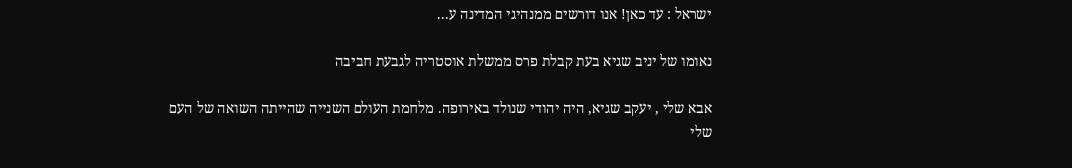ישראל : עד כאן! אנו דורשים ממנהיגי המדינה ע...

נאומו של יניב שגיא בעת קבלת פרס ממשלת אוסטריה לגבעת חביבה

אבא שלי , יעקב שגיא, היה יהודי שנולד באירופה. מלחמת העולם השנייה שהייתה השואה של העם שלי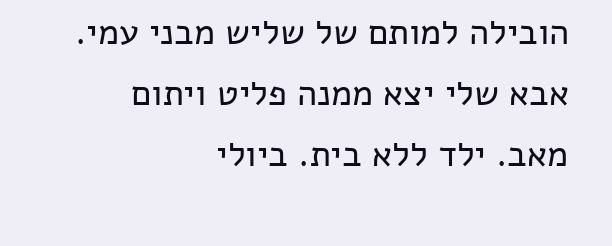הובילה למותם של שליש מבני עמי. אבא שלי יצא ממנה פליט ויתום מאב. ילד ללא בית. ביולי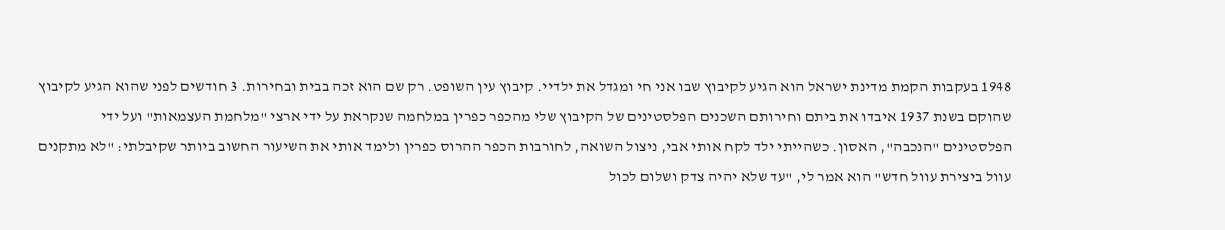1948 בעקבות הקמת מדינת ישראל הוא הגיע לקיבוץ שבו אני חי ומגדל את ילדיי. קיבוץ עין השופט. רק שם הוא זכה בבית ובחירות. 3 חודשים לפני שהוא הגיע לקיבוץ שהוקם בשנת 1937 איבדו את ביתם וחירותם השכנים הפלסטינים של הקיבוץ שלי מהכפר כפרין במלחמה שנקראת על ידי ארצי "מלחמת העצמאות" ועל ידי הפלסטינים "הנכבה", האסון. כשהייתי ילד לקח אותי אבי, ניצול השואה, לחורבות הכפר ההרוס כפרין ולימד אותי את השיעור החשוב ביותר שקיבלתי: "לא מתקנים עוול ביצירת עוול חדש" הוא אמר לי, "עד שלא יהיה צדק ושלום לכול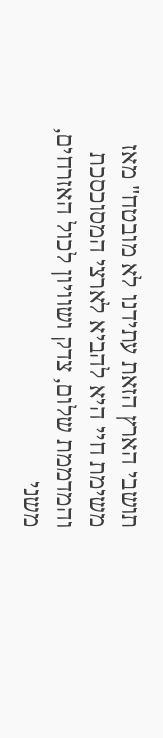תושבי הארץ הזאת עתידנו לא מובטח" מאז משימת חיי היא להביא לארצי המסוכסכת והמדממת שלום, צדק ושוויון לכול האזרחים, משני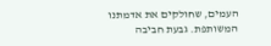העמים, שחולקים את אדמתנו המשותפת. גבעת חביבה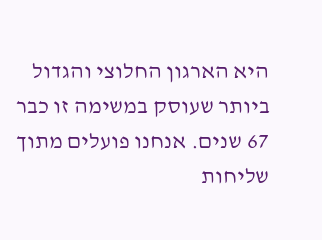היא הארגון החלוצי והגדול ביותר שעוסק במשימה זו כבר 67 שנים. אנחנו פועלים מתוך שליחות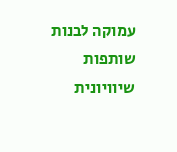עמוקה לבנות שותפות שיוויונית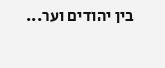בין יהודים וער...